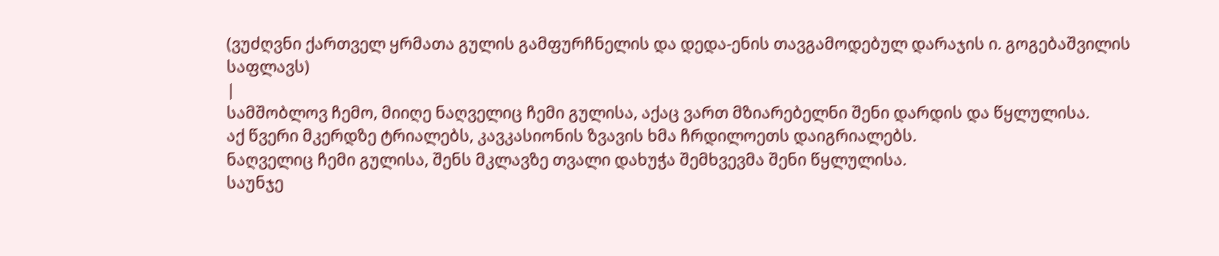(ვუძღვნი ქართველ ყრმათა გულის გამფურჩნელის და დედა-ენის თავგამოდებულ დარაჯის ი. გოგებაშვილის საფლავს)
|
სამშობლოვ ჩემო, მიიღე ნაღველიც ჩემი გულისა, აქაც ვართ მზიარებელნი შენი დარდის და წყლულისა.
აქ წვერი მკერდზე ტრიალებს, კავკასიონის ზვავის ხმა ჩრდილოეთს დაიგრიალებს.
ნაღველიც ჩემი გულისა, შენს მკლავზე თვალი დახუჭა შემხვევმა შენი წყლულისა.
საუნჯე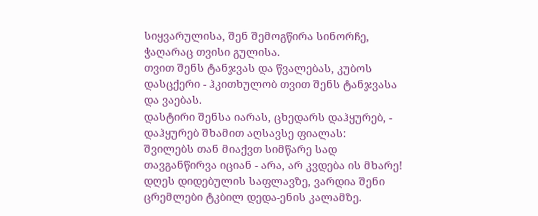სიყვარულისა, შენ შემოგწირა სინორჩე, ჭაღარაც თვისი გულისა.
თვით შენს ტანჯვას და წვალებას, კუბოს დასცქერი - ჰკითხულობ თვით შენს ტანჯვასა და ვაებას.
დასტირი შენსა იარას, ცხედარს დაჰყურებ, - დაჰყურებ შხამით აღსავსე ფიალას:
შვილებს თან მიაქვთ სიმწარე სად თავგანწირვა იციან - არა, არ კვდება ის მხარე!
დღეს დიდებულის საფლავზე, ვარდია შენი ცრემლები ტკბილ დედა-ენის კალამზე.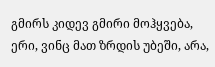გმირს კიდევ გმირი მოჰყვება, ერი, ვინც მათ ზრდის უბეში, არა,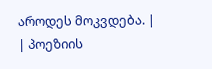აროდეს მოკვდება. |
| პოეზიის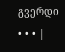გვერდი • • • |